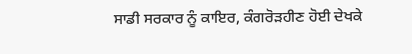ਸਾਡੀ ਸਰਕਾਰ ਨੂੰ ਕਾਇਰ, ਕੰਗਰੋੜਹੀਣ ਹੋਈ ਦੇਖਕੇ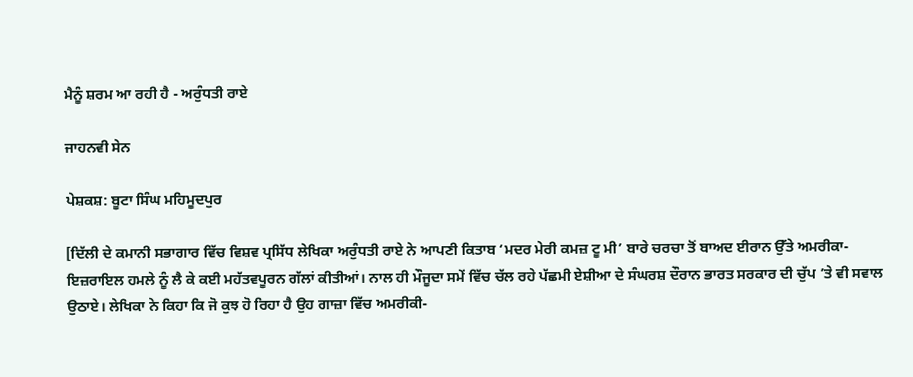ਮੈਨੂੰ ਸ਼ਰਮ ਆ ਰਹੀ ਹੈ - ਅਰੁੰਧਤੀ ਰਾਏ

ਜਾਹਨਵੀ ਸੇਨ

ਪੇਸ਼ਕਸ਼: ਬੂਟਾ ਸਿੰਘ ਮਹਿਮੂਦਪੁਰ

[ਦਿੱਲੀ ਦੇ ਕਮਾਨੀ ਸਭਾਗਾਰ ਵਿੱਚ ਵਿਸ਼ਵ ਪ੍ਰਸਿੱਧ ਲੇਖਿਕਾ ਅਰੁੰਧਤੀ ਰਾਏ ਨੇ ਆਪਣੀ ਕਿਤਾਬ ‘ਮਦਰ ਮੇਰੀ ਕਮਜ਼ ਟੂ ਮੀ’ ਬਾਰੇ ਚਰਚਾ ਤੋਂ ਬਾਅਦ ਈਰਾਨ ਉੱਤੇ ਅਮਰੀਕਾ-ਇਜ਼ਰਾਇਲ ਹਮਲੇ ਨੂੰ ਲੈ ਕੇ ਕਈ ਮਹੱਤਵਪੂਰਨ ਗੱਲਾਂ ਕੀਤੀਆਂ। ਨਾਲ ਹੀ ਮੌਜੂਦਾ ਸਮੇਂ ਵਿੱਚ ਚੱਲ ਰਹੇ ਪੱਛਮੀ ਏਸ਼ੀਆ ਦੇ ਸੰਘਰਸ਼ ਦੌਰਾਨ ਭਾਰਤ ਸਰਕਾਰ ਦੀ ਚੁੱਪ ’ਤੇ ਵੀ ਸਵਾਲ ਉਠਾਏ। ਲੇਖਿਕਾ ਨੇ ਕਿਹਾ ਕਿ ਜੋ ਕੁਝ ਹੋ ਰਿਹਾ ਹੈ ਉਹ ਗਾਜ਼ਾ ਵਿੱਚ ਅਮਰੀਕੀ-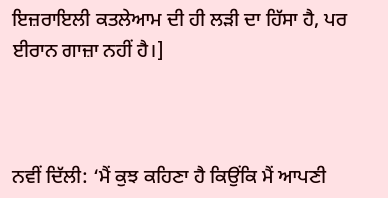ਇਜ਼ਰਾਇਲੀ ਕਤਲੇਆਮ ਦੀ ਹੀ ਲੜੀ ਦਾ ਹਿੱਸਾ ਹੈ, ਪਰ ਈਰਾਨ ਗਾਜ਼ਾ ਨਹੀਂ ਹੈ।]



ਨਵੀਂ ਦਿੱਲੀ: ‘ਮੈਂ ਕੁਝ ਕਹਿਣਾ ਹੈ ਕਿਉਂਕਿ ਮੈਂ ਆਪਣੀ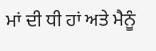ਮਾਂ ਦੀ ਧੀ ਹਾਂ ਅਤੇ ਮੈਨੂੰ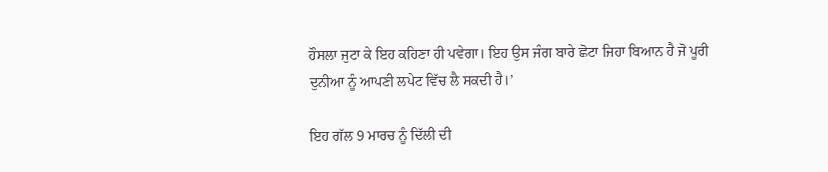ਹੌਸਲਾ ਜੁਟਾ ਕੇ ਇਹ ਕਹਿਣਾ ਹੀ ਪਵੇਗਾ। ਇਹ ਉਸ ਜੰਗ ਬਾਰੇ ਛੋਟਾ ਜਿਹਾ ਬਿਆਨ ਹੈ ਜੋ ਪੂਰੀ ਦੁਨੀਆ ਨੂੰ ਆਪਣੀ ਲਪੇਟ ਵਿੱਚ ਲੈ ਸਕਦੀ ਹੈ।’

ਇਹ ਗੱਲ 9 ਮਾਰਚ ਨੂੰ ਦਿੱਲੀ ਦੀ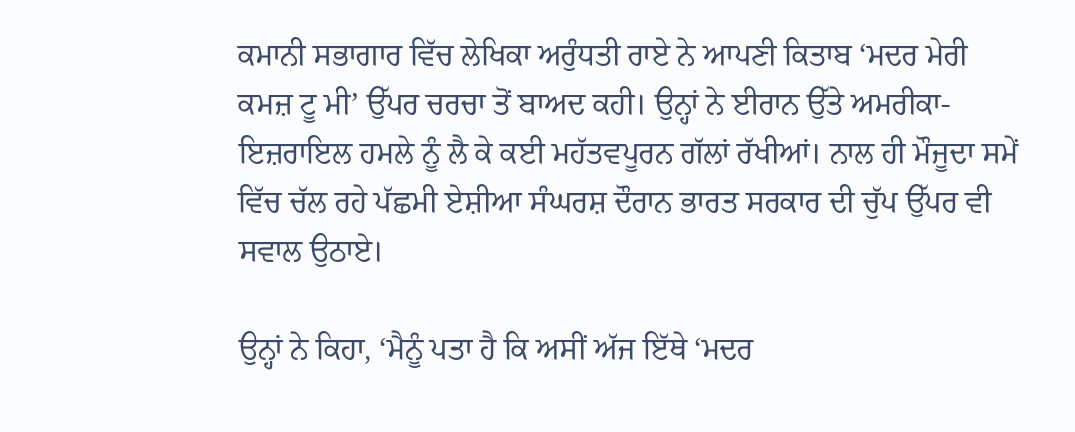ਕਮਾਨੀ ਸਭਾਗਾਰ ਵਿੱਚ ਲੇਖਿਕਾ ਅਰੁੰਧਤੀ ਰਾਏ ਨੇ ਆਪਣੀ ਕਿਤਾਬ ‘ਮਦਰ ਮੇਰੀ ਕਮਜ਼ ਟੂ ਮੀ’ ਉੱਪਰ ਚਰਚਾ ਤੋਂ ਬਾਅਦ ਕਹੀ। ਉਨ੍ਹਾਂ ਨੇ ਈਰਾਨ ਉੱਤੇ ਅਮਰੀਕਾ-ਇਜ਼ਰਾਇਲ ਹਮਲੇ ਨੂੰ ਲੈ ਕੇ ਕਈ ਮਹੱਤਵਪੂਰਨ ਗੱਲਾਂ ਰੱਖੀਆਂ। ਨਾਲ ਹੀ ਮੌਜੂਦਾ ਸਮੇਂ ਵਿੱਚ ਚੱਲ ਰਹੇ ਪੱਛਮੀ ਏਸ਼ੀਆ ਸੰਘਰਸ਼ ਦੌਰਾਨ ਭਾਰਤ ਸਰਕਾਰ ਦੀ ਚੁੱਪ ਉੱਪਰ ਵੀ ਸਵਾਲ ਉਠਾਏ।

ਉਨ੍ਹਾਂ ਨੇ ਕਿਹਾ, ‘ਮੈਨੂੰ ਪਤਾ ਹੈ ਕਿ ਅਸੀਂ ਅੱਜ ਇੱਥੇ ‘ਮਦਰ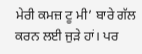ਮੇਰੀ ਕਮਜ਼ ਟੂ ਮੀ’ ਬਾਰੇ ਗੱਲ ਕਰਨ ਲਈ ਜੁੜੇ ਹਾਂ। ਪਰ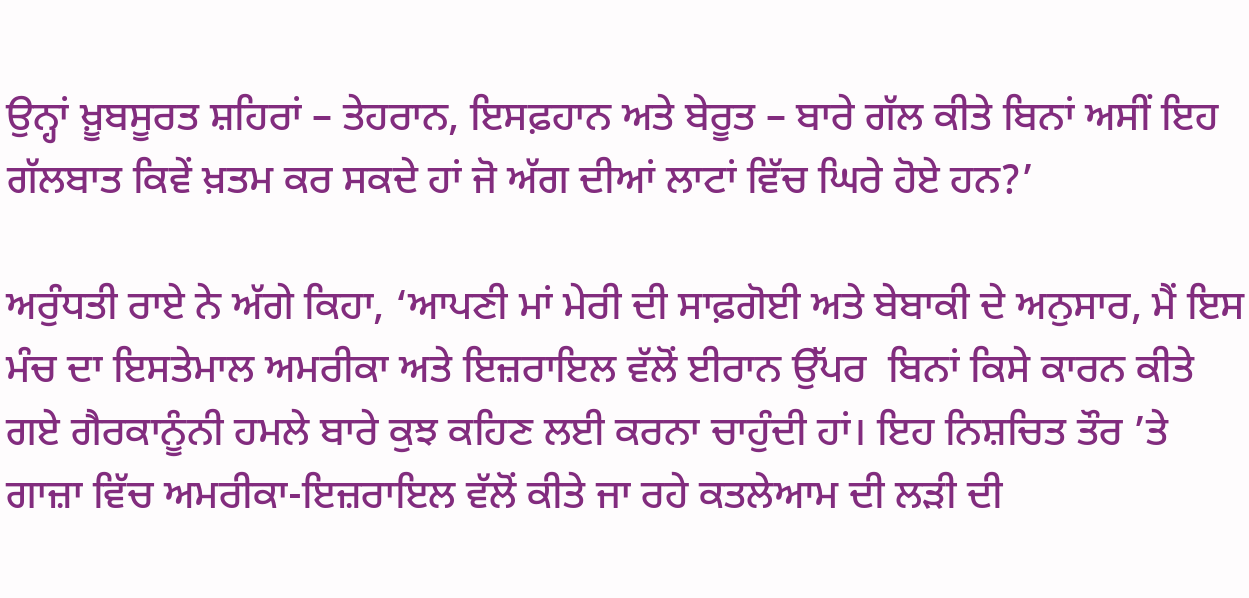ਉਨ੍ਹਾਂ ਖ਼ੂਬਸੂਰਤ ਸ਼ਹਿਰਾਂ – ਤੇਹਰਾਨ, ਇਸਫ਼ਹਾਨ ਅਤੇ ਬੇਰੂਤ – ਬਾਰੇ ਗੱਲ ਕੀਤੇ ਬਿਨਾਂ ਅਸੀਂ ਇਹ ਗੱਲਬਾਤ ਕਿਵੇਂ ਖ਼ਤਮ ਕਰ ਸਕਦੇ ਹਾਂ ਜੋ ਅੱਗ ਦੀਆਂ ਲਾਟਾਂ ਵਿੱਚ ਘਿਰੇ ਹੋਏ ਹਨ?’

ਅਰੁੰਧਤੀ ਰਾਏ ਨੇ ਅੱਗੇ ਕਿਹਾ, ‘ਆਪਣੀ ਮਾਂ ਮੇਰੀ ਦੀ ਸਾਫ਼ਗੋਈ ਅਤੇ ਬੇਬਾਕੀ ਦੇ ਅਨੁਸਾਰ, ਮੈਂ ਇਸ ਮੰਚ ਦਾ ਇਸਤੇਮਾਲ ਅਮਰੀਕਾ ਅਤੇ ਇਜ਼ਰਾਇਲ ਵੱਲੋਂ ਈਰਾਨ ਉੱਪਰ  ਬਿਨਾਂ ਕਿਸੇ ਕਾਰਨ ਕੀਤੇ ਗਏ ਗੈਰਕਾਨੂੰਨੀ ਹਮਲੇ ਬਾਰੇ ਕੁਝ ਕਹਿਣ ਲਈ ਕਰਨਾ ਚਾਹੁੰਦੀ ਹਾਂ। ਇਹ ਨਿਸ਼ਚਿਤ ਤੌਰ ’ਤੇ ਗਾਜ਼ਾ ਵਿੱਚ ਅਮਰੀਕਾ-ਇਜ਼ਰਾਇਲ ਵੱਲੋਂ ਕੀਤੇ ਜਾ ਰਹੇ ਕਤਲੇਆਮ ਦੀ ਲੜੀ ਦੀ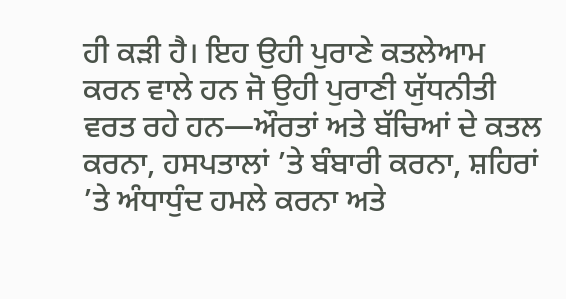ਹੀ ਕੜੀ ਹੈ। ਇਹ ਉਹੀ ਪੁਰਾਣੇ ਕਤਲੇਆਮ ਕਰਨ ਵਾਲੇ ਹਨ ਜੋ ਉਹੀ ਪੁਰਾਣੀ ਯੁੱਧਨੀਤੀ ਵਰਤ ਰਹੇ ਹਨ—ਔਰਤਾਂ ਅਤੇ ਬੱਚਿਆਂ ਦੇ ਕਤਲ ਕਰਨਾ, ਹਸਪਤਾਲਾਂ ’ਤੇ ਬੰਬਾਰੀ ਕਰਨਾ, ਸ਼ਹਿਰਾਂ ’ਤੇ ਅੰਧਾਧੁੰਦ ਹਮਲੇ ਕਰਨਾ ਅਤੇ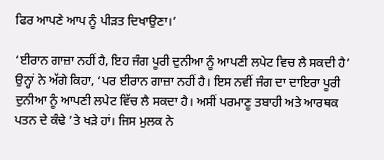ਫਿਰ ਆਪਣੇ ਆਪ ਨੂੰ ਪੀੜਤ ਦਿਖਾਉਣਾ।’

‘ਈਰਾਨ ਗਾਜ਼ਾ ਨਹੀਂ ਹੈ, ਇਹ ਜੰਗ ਪੂਰੀ ਦੁਨੀਆ ਨੂੰ ਆਪਣੀ ਲਪੇਟ ਵਿਚ ਲੈ ਸਕਦੀ ਹੈ’ ਉਨ੍ਹਾਂ ਨੇ ਅੱਗੇ ਕਿਹਾ, ‘ਪਰ ਈਰਾਨ ਗਾਜ਼ਾ ਨਹੀਂ ਹੈ। ਇਸ ਨਵੀਂ ਜੰਗ ਦਾ ਦਾਇਰਾ ਪੂਰੀ ਦੁਨੀਆ ਨੂੰ ਆਪਣੀ ਲਪੇਟ ਵਿੱਚ ਲੈ ਸਕਦਾ ਹੈ। ਅਸੀਂ ਪਰਮਾਣੂ ਤਬਾਹੀ ਅਤੇ ਆਰਥਕ ਪਤਨ ਦੇ ਕੰਢੇ ’ਤੇ ਖੜੇ ਹਾਂ। ਜਿਸ ਮੁਲਕ ਨੇ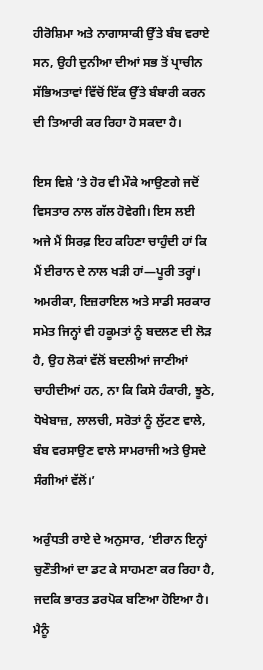ਹੀਰੋਸ਼ਿਮਾ ਅਤੇ ਨਾਗਾਸਾਕੀ ਉੱਤੇ ਬੰਬ ਵਰਾਏ ਸਨ, ਉਹੀ ਦੁਨੀਆ ਦੀਆਂ ਸਭ ਤੋਂ ਪ੍ਰਾਚੀਨ ਸੱਭਿਅਤਾਵਾਂ ਵਿੱਚੋਂ ਇੱਕ ਉੱਤੇ ਬੰਬਾਰੀ ਕਰਨ ਦੀ ਤਿਆਰੀ ਕਰ ਰਿਹਾ ਹੋ ਸਕਦਾ ਹੈ।

ਇਸ ਵਿਸ਼ੇ ’ਤੇ ਹੋਰ ਵੀ ਮੌਕੇ ਆਉਣਗੇ ਜਦੋਂ ਵਿਸਤਾਰ ਨਾਲ ਗੱਲ ਹੋਵੇਗੀ। ਇਸ ਲਈ ਅਜੇ ਮੈਂ ਸਿਰਫ਼ ਇਹ ਕਹਿਣਾ ਚਾਹੁੰਦੀ ਹਾਂ ਕਿ ਮੈਂ ਈਰਾਨ ਦੇ ਨਾਲ ਖੜੀ ਹਾਂ—ਪੂਰੀ ਤਰ੍ਹਾਂ। ਅਮਰੀਕਾ, ਇਜ਼ਰਾਇਲ ਅਤੇ ਸਾਡੀ ਸਰਕਾਰ ਸਮੇਤ ਜਿਨ੍ਹਾਂ ਵੀ ਹਕੂਮਤਾਂ ਨੂੰ ਬਦਲਣ ਦੀ ਲੋੜ ਹੈ, ਉਹ ਲੋਕਾਂ ਵੱਲੋਂ ਬਦਲੀਆਂ ਜਾਣੀਆਂ ਚਾਹੀਦੀਆਂ ਹਨ, ਨਾ ਕਿ ਕਿਸੇ ਹੰਕਾਰੀ, ਝੂਠੇ, ਧੋਖੇਬਾਜ਼, ਲਾਲਚੀ, ਸਰੋਤਾਂ ਨੂੰ ਲੁੱਟਣ ਵਾਲੇ, ਬੰਬ ਵਰਸਾਉਣ ਵਾਲੇ ਸਾਮਰਾਜੀ ਅਤੇ ਉਸਦੇ ਸੰਗੀਆਂ ਵੱਲੋਂ।’

ਅਰੁੰਧਤੀ ਰਾਏ ਦੇ ਅਨੁਸਾਰ, ‘ਈਰਾਨ ਇਨ੍ਹਾਂ ਚੁਣੌਤੀਆਂ ਦਾ ਡਟ ਕੇ ਸਾਹਮਣਾ ਕਰ ਰਿਹਾ ਹੈ, ਜਦਕਿ ਭਾਰਤ ਡਰਪੋਕ ਬਣਿਆ ਹੋਇਆ ਹੈ। ਮੈਨੂੰ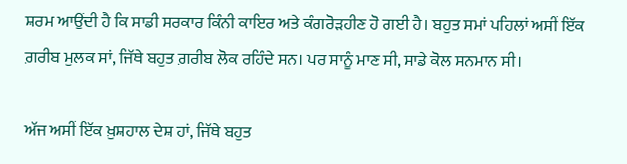ਸ਼ਰਮ ਆਉਂਦੀ ਹੈ ਕਿ ਸਾਡੀ ਸਰਕਾਰ ਕਿੰਨੀ ਕਾਇਰ ਅਤੇ ਕੰਗਰੋੜਹੀਣ ਹੋ ਗਈ ਹੈ। ਬਹੁਤ ਸਮਾਂ ਪਹਿਲਾਂ ਅਸੀਂ ਇੱਕ ਗ਼ਰੀਬ ਮੁਲਕ ਸਾਂ, ਜਿੱਥੇ ਬਹੁਤ ਗ਼ਰੀਬ ਲੋਕ ਰਹਿੰਦੇ ਸਨ। ਪਰ ਸਾਨੂੰ ਮਾਣ ਸੀ, ਸਾਡੇ ਕੋਲ ਸਨਮਾਨ ਸੀ।

ਅੱਜ ਅਸੀਂ ਇੱਕ ਖ਼ੁਸ਼ਹਾਲ ਦੇਸ਼ ਹਾਂ, ਜਿੱਥੇ ਬਹੁਤ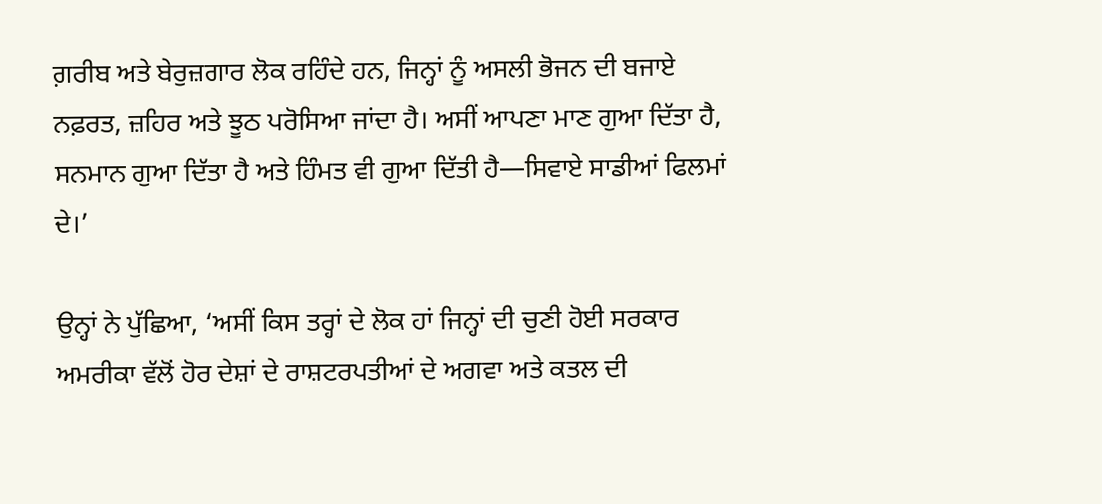ਗ਼ਰੀਬ ਅਤੇ ਬੇਰੁਜ਼ਗਾਰ ਲੋਕ ਰਹਿੰਦੇ ਹਨ, ਜਿਨ੍ਹਾਂ ਨੂੰ ਅਸਲੀ ਭੋਜਨ ਦੀ ਬਜਾਏ ਨਫ਼ਰਤ, ਜ਼ਹਿਰ ਅਤੇ ਝੂਠ ਪਰੋਸਿਆ ਜਾਂਦਾ ਹੈ। ਅਸੀਂ ਆਪਣਾ ਮਾਣ ਗੁਆ ਦਿੱਤਾ ਹੈ, ਸਨਮਾਨ ਗੁਆ ਦਿੱਤਾ ਹੈ ਅਤੇ ਹਿੰਮਤ ਵੀ ਗੁਆ ਦਿੱਤੀ ਹੈ—ਸਿਵਾਏ ਸਾਡੀਆਂ ਫਿਲਮਾਂ ਦੇ।’

ਉਨ੍ਹਾਂ ਨੇ ਪੁੱਛਿਆ, ‘ਅਸੀਂ ਕਿਸ ਤਰ੍ਹਾਂ ਦੇ ਲੋਕ ਹਾਂ ਜਿਨ੍ਹਾਂ ਦੀ ਚੁਣੀ ਹੋਈ ਸਰਕਾਰ ਅਮਰੀਕਾ ਵੱਲੋਂ ਹੋਰ ਦੇਸ਼ਾਂ ਦੇ ਰਾਸ਼ਟਰਪਤੀਆਂ ਦੇ ਅਗਵਾ ਅਤੇ ਕਤਲ ਦੀ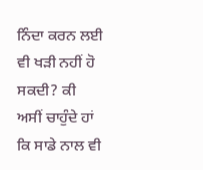ਨਿੰਦਾ ਕਰਨ ਲਈ ਵੀ ਖੜੀ ਨਹੀਂ ਹੋ ਸਕਦੀ? ਕੀ ਅਸੀਂ ਚਾਹੁੰਦੇ ਹਾਂ ਕਿ ਸਾਡੇ ਨਾਲ ਵੀ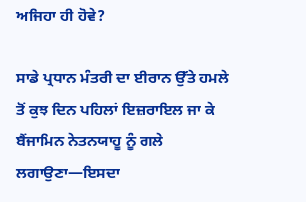ਅਜਿਹਾ ਹੀ ਹੋਵੇ?

ਸਾਡੇ ਪ੍ਰਧਾਨ ਮੰਤਰੀ ਦਾ ਈਰਾਨ ਉੱਤੇ ਹਮਲੇ ਤੋਂ ਕੁਝ ਦਿਨ ਪਹਿਲਾਂ ਇਜ਼ਰਾਇਲ ਜਾ ਕੇ ਬੈਂਜਾਮਿਨ ਨੇਤਨਯਾਹੂ ਨੂੰ ਗਲੇ ਲਗਾਉਣਾ—ਇਸਦਾ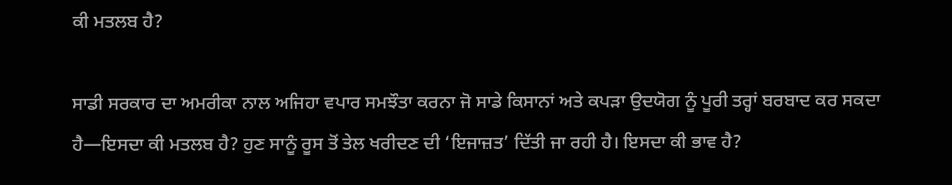ਕੀ ਮਤਲਬ ਹੈ?

ਸਾਡੀ ਸਰਕਾਰ ਦਾ ਅਮਰੀਕਾ ਨਾਲ ਅਜਿਹਾ ਵਪਾਰ ਸਮਝੌਤਾ ਕਰਨਾ ਜੋ ਸਾਡੇ ਕਿਸਾਨਾਂ ਅਤੇ ਕਪੜਾ ਉਦਯੋਗ ਨੂੰ ਪੂਰੀ ਤਰ੍ਹਾਂ ਬਰਬਾਦ ਕਰ ਸਕਦਾ ਹੈ—ਇਸਦਾ ਕੀ ਮਤਲਬ ਹੈ? ਹੁਣ ਸਾਨੂੰ ਰੂਸ ਤੋਂ ਤੇਲ ਖਰੀਦਣ ਦੀ ‘ਇਜਾਜ਼ਤ’ ਦਿੱਤੀ ਜਾ ਰਹੀ ਹੈ। ਇਸਦਾ ਕੀ ਭਾਵ ਹੈ?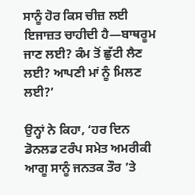ਸਾਨੂੰ ਹੋਰ ਕਿਸ ਚੀਜ਼ ਲਈ ਇਜਾਜ਼ਤ ਚਾਹੀਦੀ ਹੈ—ਬਾਥਰੂਮ ਜਾਣ ਲਈ? ਕੰਮ ਤੋਂ ਛੁੱਟੀ ਲੈਣ ਲਈ? ਆਪਣੀ ਮਾਂ ਨੂੰ ਮਿਲਣ ਲਈ?’

ਉਨ੍ਹਾਂ ਨੇ ਕਿਹਾ, ‘ਹਰ ਦਿਨ ਡੋਨਲਡ ਟਰੰਪ ਸਮੇਤ ਅਮਰੀਕੀ ਆਗੂ ਸਾਨੂੰ ਜਨਤਕ ਤੌਰ ’ਤੇ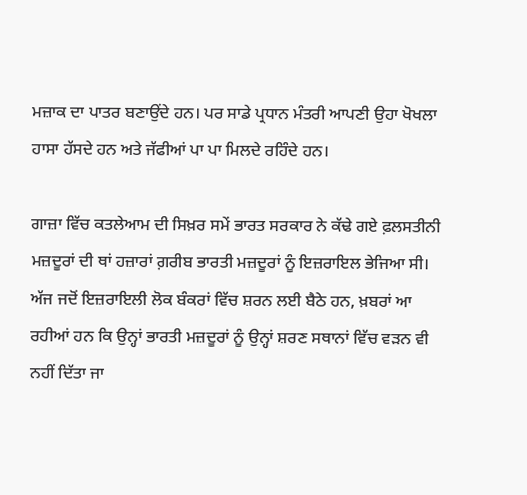ਮਜ਼ਾਕ ਦਾ ਪਾਤਰ ਬਣਾਉਂਦੇ ਹਨ। ਪਰ ਸਾਡੇ ਪ੍ਰਧਾਨ ਮੰਤਰੀ ਆਪਣੀ ਉਹਾ ਖੋਖਲਾ ਹਾਸਾ ਹੱਸਦੇ ਹਨ ਅਤੇ ਜੱਫੀਆਂ ਪਾ ਪਾ ਮਿਲਦੇ ਰਹਿੰਦੇ ਹਨ।

ਗਾਜ਼ਾ ਵਿੱਚ ਕਤਲੇਆਮ ਦੀ ਸਿਖ਼ਰ ਸਮੇਂ ਭਾਰਤ ਸਰਕਾਰ ਨੇ ਕੱਢੇ ਗਏ ਫ਼ਲਸਤੀਨੀ ਮਜ਼ਦੂਰਾਂ ਦੀ ਥਾਂ ਹਜ਼ਾਰਾਂ ਗ਼ਰੀਬ ਭਾਰਤੀ ਮਜ਼ਦੂਰਾਂ ਨੂੰ ਇਜ਼ਰਾਇਲ ਭੇਜਿਆ ਸੀ। ਅੱਜ ਜਦੋਂ ਇਜ਼ਰਾਇਲੀ ਲੋਕ ਬੰਕਰਾਂ ਵਿੱਚ ਸ਼ਰਨ ਲਈ ਬੈਠੇ ਹਨ, ਖ਼ਬਰਾਂ ਆ ਰਹੀਆਂ ਹਨ ਕਿ ਉਨ੍ਹਾਂ ਭਾਰਤੀ ਮਜ਼ਦੂਰਾਂ ਨੂੰ ਉਨ੍ਹਾਂ ਸ਼ਰਣ ਸਥਾਨਾਂ ਵਿੱਚ ਵੜਨ ਵੀ ਨਹੀਂ ਦਿੱਤਾ ਜਾ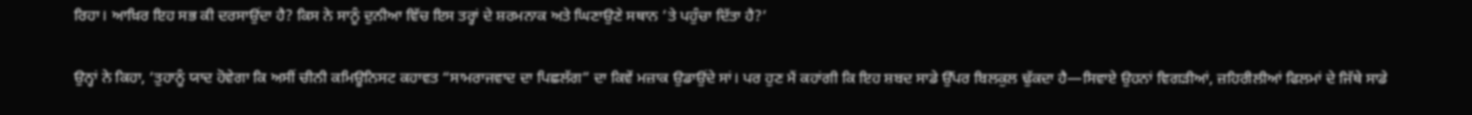ਰਿਹਾ। ਆਖ਼ਿਰ ਇਹ ਸਭ ਕੀ ਦਰਸਾਉਂਦਾ ਹੈ? ਕਿਸ ਨੇ ਸਾਨੂੰ ਦੁਨੀਆ ਵਿੱਚ ਇਸ ਤਰ੍ਹਾਂ ਦੇ ਸ਼ਰਮਨਾਕ ਅਤੇ ਘਿਣਾਉਣੇ ਸਥਾਨ ’ਤੇ ਪਹੁੰਚਾ ਦਿੱਤਾ ਹੈ?’

ਉਨ੍ਹਾਂ ਨੇ ਕਿਹਾ, ‘ਤੁਹਾਨੂੰ ਯਾਦ ਹੋਵੇਗਾ ਕਿ ਅਸੀਂ ਚੀਨੀ ਕਮਿਊਨਿਸਟ ਕਹਾਵਤ “ਸਾਮਰਾਜਵਾਦ ਦਾ ਪਿਛਲੱਗ” ਦਾ ਕਿਵੇਂ ਮਜ਼ਾਕ ਉਡਾਉਂਦੇ ਸਾਂ। ਪਰ ਹੁਣ ਮੈਂ ਕਹਾਂਗੀ ਕਿ ਇਹ ਸ਼ਬਦ ਸਾਡੇ ਉੱਪਰ ਬਿਲਕੁਲ ਢੁੱਕਦਾ ਹੈ—ਸਿਵਾਏ ਉਹਨਾਂ ਵਿਗੜੀਆਂ, ਜ਼ਹਿਰੀਲੀਆਂ ਫਿਲਮਾਂ ਦੇ ਜਿੱਥੇ ਸਾਡੇ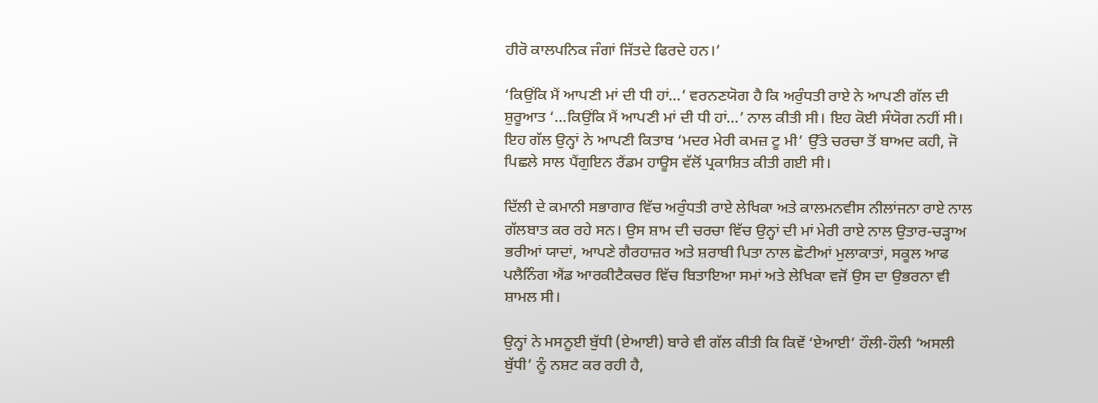ਹੀਰੋ ਕਾਲਪਨਿਕ ਜੰਗਾਂ ਜਿੱਤਦੇ ਫਿਰਦੇ ਹਨ।’

‘ਕਿਉਂਕਿ ਮੈਂ ਆਪਣੀ ਮਾਂ ਦੀ ਧੀ ਹਾਂ…’ ਵਰਨਣਯੋਗ ਹੈ ਕਿ ਅਰੁੰਧਤੀ ਰਾਏ ਨੇ ਆਪਣੀ ਗੱਲ ਦੀ ਸ਼ੁਰੂਆਤ ‘…ਕਿਉਂਕਿ ਮੈਂ ਆਪਣੀ ਮਾਂ ਦੀ ਧੀ ਹਾਂ…’ ਨਾਲ ਕੀਤੀ ਸੀ। ਇਹ ਕੋਈ ਸੰਯੋਗ ਨਹੀਂ ਸੀ। ਇਹ ਗੱਲ ਉਨ੍ਹਾਂ ਨੇ ਆਪਣੀ ਕਿਤਾਬ ‘ਮਦਰ ਮੇਰੀ ਕਮਜ਼ ਟੂ ਮੀ’ ਉੱਤੇ ਚਰਚਾ ਤੋਂ ਬਾਅਦ ਕਹੀ, ਜੋ ਪਿਛਲੇ ਸਾਲ ਪੈਂਗੁਇਨ ਰੈਂਡਮ ਹਾਊਸ ਵੱਲੋਂ ਪ੍ਰਕਾਸ਼ਿਤ ਕੀਤੀ ਗਈ ਸੀ।

ਦਿੱਲੀ ਦੇ ਕਮਾਨੀ ਸਭਾਗਾਰ ਵਿੱਚ ਅਰੁੰਧਤੀ ਰਾਏ ਲੇਖਿਕਾ ਅਤੇ ਕਾਲਮਨਵੀਸ ਨੀਲਾਂਜਨਾ ਰਾਏ ਨਾਲ ਗੱਲਬਾਤ ਕਰ ਰਹੇ ਸਨ। ਉਸ ਸ਼ਾਮ ਦੀ ਚਰਚਾ ਵਿੱਚ ਉਨ੍ਹਾਂ ਦੀ ਮਾਂ ਮੇਰੀ ਰਾਏ ਨਾਲ ਉਤਾਰ-ਚੜ੍ਹਾਅ ਭਰੀਆਂ ਯਾਦਾਂ, ਆਪਣੇ ਗੈਰਹਾਜ਼ਰ ਅਤੇ ਸ਼ਰਾਬੀ ਪਿਤਾ ਨਾਲ ਛੋਟੀਆਂ ਮੁਲਾਕਾਤਾਂ, ਸਕੂਲ ਆਫ ਪਲੈਨਿੰਗ ਐਂਡ ਆਰਕੀਟੈਕਚਰ ਵਿੱਚ ਬਿਤਾਇਆ ਸਮਾਂ ਅਤੇ ਲੇਖਿਕਾ ਵਜੋਂ ਉਸ ਦਾ ਉਭਰਨਾ ਵੀ ਸ਼ਾਮਲ ਸੀ।

ਉਨ੍ਹਾਂ ਨੇ ਮਸਨੂਈ ਬੁੱਧੀ (ਏਆਈ) ਬਾਰੇ ਵੀ ਗੱਲ ਕੀਤੀ ਕਿ ਕਿਵੇਂ ‘ਏਆਈ’ ਹੌਲੀ-ਹੌਲੀ ‘ਅਸਲੀ ਬੁੱਧੀ’ ਨੂੰ ਨਸ਼ਟ ਕਰ ਰਹੀ ਹੈ,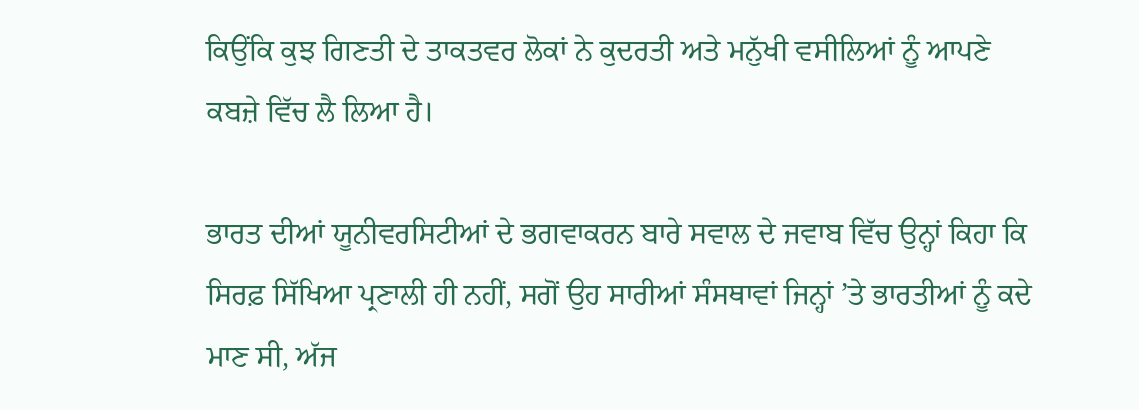ਕਿਉਂਕਿ ਕੁਝ ਗਿਣਤੀ ਦੇ ਤਾਕਤਵਰ ਲੋਕਾਂ ਨੇ ਕੁਦਰਤੀ ਅਤੇ ਮਨੁੱਖੀ ਵਸੀਲਿਆਂ ਨੂੰ ਆਪਣੇ ਕਬਜ਼ੇ ਵਿੱਚ ਲੈ ਲਿਆ ਹੈ।

ਭਾਰਤ ਦੀਆਂ ਯੂਨੀਵਰਸਿਟੀਆਂ ਦੇ ਭਗਵਾਕਰਨ ਬਾਰੇ ਸਵਾਲ ਦੇ ਜਵਾਬ ਵਿੱਚ ਉਨ੍ਹਾਂ ਕਿਹਾ ਕਿ ਸਿਰਫ਼ ਸਿੱਖਿਆ ਪ੍ਰਣਾਲੀ ਹੀ ਨਹੀਂ, ਸਗੋਂ ਉਹ ਸਾਰੀਆਂ ਸੰਸਥਾਵਾਂ ਜਿਨ੍ਹਾਂ ’ਤੇ ਭਾਰਤੀਆਂ ਨੂੰ ਕਦੇ ਮਾਣ ਸੀ, ਅੱਜ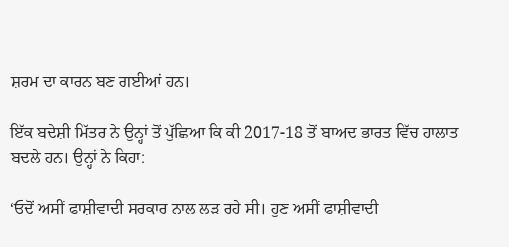ਸ਼ਰਮ ਦਾ ਕਾਰਨ ਬਣ ਗਈਆਂ ਹਨ।

ਇੱਕ ਬਦੇਸ਼ੀ ਮਿੱਤਰ ਨੇ ਉਨ੍ਹਾਂ ਤੋਂ ਪੁੱਛਿਆ ਕਿ ਕੀ 2017-18 ਤੋਂ ਬਾਅਦ ਭਾਰਤ ਵਿੱਚ ਹਾਲਾਤ ਬਦਲੇ ਹਨ। ਉਨ੍ਹਾਂ ਨੇ ਕਿਹਾ:

‘ਓਦੋਂ ਅਸੀਂ ਫਾਸ਼ੀਵਾਦੀ ਸਰਕਾਰ ਨਾਲ ਲੜ ਰਹੇ ਸੀ। ਹੁਣ ਅਸੀਂ ਫਾਸ਼ੀਵਾਦੀ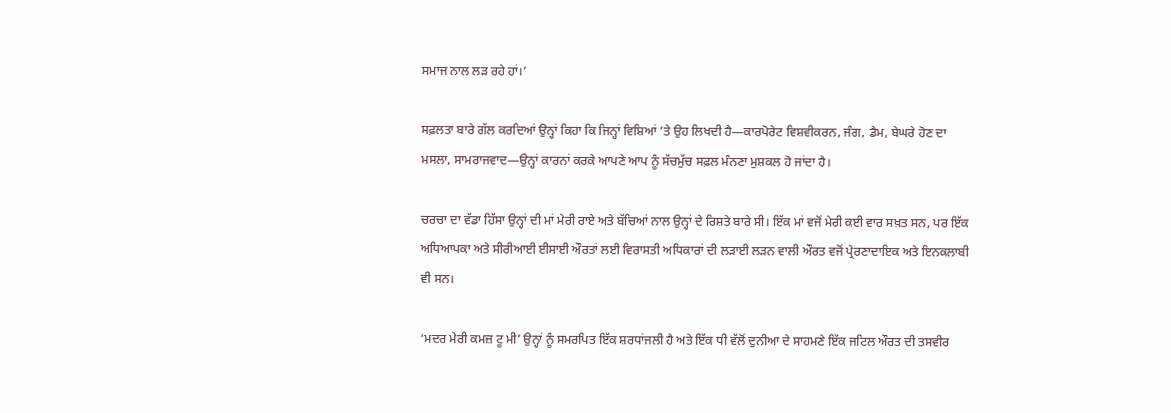ਸਮਾਜ ਨਾਲ ਲੜ ਰਹੇ ਹਾਂ।’

ਸਫ਼ਲਤਾ ਬਾਰੇ ਗੱਲ ਕਰਦਿਆਂ ਉਨ੍ਹਾਂ ਕਿਹਾ ਕਿ ਜਿਨ੍ਹਾਂ ਵਿਸ਼ਿਆਂ ’ਤੇ ਉਹ ਲਿਖਦੀ ਹੈ—ਕਾਰਪੋਰੇਟ ਵਿਸ਼ਵੀਕਰਨ, ਜੰਗ, ਡੈਮ, ਬੇਘਰੇ ਹੋਣ ਦਾ ਮਸਲਾ, ਸਾਮਰਾਜਵਾਦ—ਉਨ੍ਹਾਂ ਕਾਰਨਾਂ ਕਰਕੇ ਆਪਣੇ ਆਪ ਨੂੰ ਸੱਚਮੁੱਚ ਸਫ਼ਲ ਮੰਨਣਾ ਮੁਸ਼ਕਲ ਹੋ ਜਾਂਦਾ ਹੈ।

ਚਰਚਾ ਦਾ ਵੱਡਾ ਹਿੱਸਾ ਉਨ੍ਹਾਂ ਦੀ ਮਾਂ ਮੇਰੀ ਰਾਏ ਅਤੇ ਬੱਚਿਆਂ ਨਾਲ ਉਨ੍ਹਾਂ ਦੇ ਰਿਸ਼ਤੇ ਬਾਰੇ ਸੀ। ਇੱਕ ਮਾਂ ਵਜੋਂ ਮੇਰੀ ਕਈ ਵਾਰ ਸਖ਼ਤ ਸਨ, ਪਰ ਇੱਕ ਅਧਿਆਪਕਾ ਅਤੇ ਸੀਰੀਆਈ ਈਸਾਈ ਔਰਤਾਂ ਲਈ ਵਿਰਾਸਤੀ ਅਧਿਕਾਰਾਂ ਦੀ ਲੜਾਈ ਲੜਨ ਵਾਲੀ ਔਰਤ ਵਜੋਂ ਪ੍ਰੇਰਣਾਦਾਇਕ ਅਤੇ ਇਨਕਲਾਬੀ ਵੀ ਸਨ।

‘ਮਦਰ ਮੇਰੀ ਕਮਜ਼ ਟੂ ਮੀ’ ਉਨ੍ਹਾਂ ਨੂੰ ਸਮਰਪਿਤ ਇੱਕ ਸ਼ਰਧਾਂਜਲੀ ਹੈ ਅਤੇ ਇੱਕ ਧੀ ਵੱਲੋਂ ਦੁਨੀਆ ਦੇ ਸਾਹਮਣੇ ਇੱਕ ਜਟਿਲ ਔਰਤ ਦੀ ਤਸਵੀਰ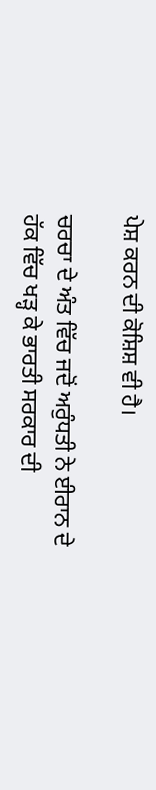ਪੇਸ਼ ਕਰਨ ਦੀ ਕੋਸ਼ਿਸ਼ ਵੀ ਹੈ।

ਚਰਚਾ ਦੇ ਅੰਤ ਵਿੱਚ ਜਦੋਂ ਅਰੁੰਧਤੀ ਨੇ ਈਰਾਨ ਦੇ ਹੱਕ ਵਿੱਚ ਖੜ੍ਹ ਕੇ ਭਾਰਤੀ ਸਰਕਾਰ ਦੀ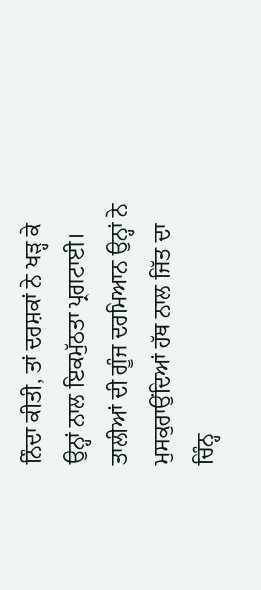ਨਿੰਦਾ ਕੀਤੀ, ਤਾਂ ਦਰਸ਼ਕਾਂ ਨੇ ਖੜ੍ਹ ਕੇ ਉਨ੍ਹਾਂ ਨਾਲ ਇਕਮੁੱਠਤਾ ਪ੍ਰਗਟਾਈ। ਤਾਲੀਆਂ ਦੀ ਗੂੰਜ ਦਰਮਿਆਨ ਉਨ੍ਹਾਂ ਨੇ ਮੁਸਕੁਰਾਉਂਦਿਆਂ ਹੱਥ ਨਾਲ ਜਿੱਤ ਦਾ ਚਿੰਨ੍ਹ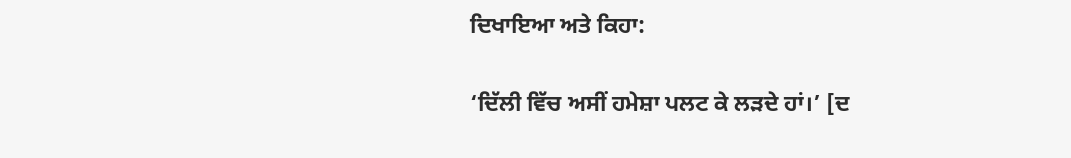ਦਿਖਾਇਆ ਅਤੇ ਕਿਹਾ:

‘ਦਿੱਲੀ ਵਿੱਚ ਅਸੀਂ ਹਮੇਸ਼ਾ ਪਲਟ ਕੇ ਲੜਦੇ ਹਾਂ।’ [ਦ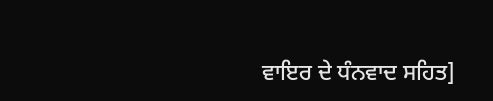ਵਾਇਰ ਦੇ ਧੰਨਵਾਦ ਸਹਿਤ]